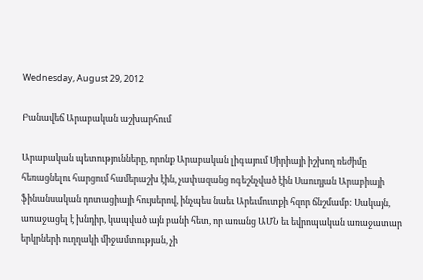Wednesday, August 29, 2012

Բանավեճ Արաբական աշխարհում

Արաբական պետությունները, որոնք Արաբական լիգայում Սիրիայի իշխող ռեժիմը հեռացնելու հարցում համերաշխ էին, չափազանց ոգեշնչված էին Սաուդյան Արաբիայի ֆինանսական դոտացիայի հույսերով, ինչպես նաեւ Արեւմուտքի հզոր ճնշմամբ: Սակայն, առաջացել է խնդիր, կապված այն բանի հետ, որ առանց ԱՄՆ եւ եվրոպական առաջատար երկրների ուղղակի միջամտության, չի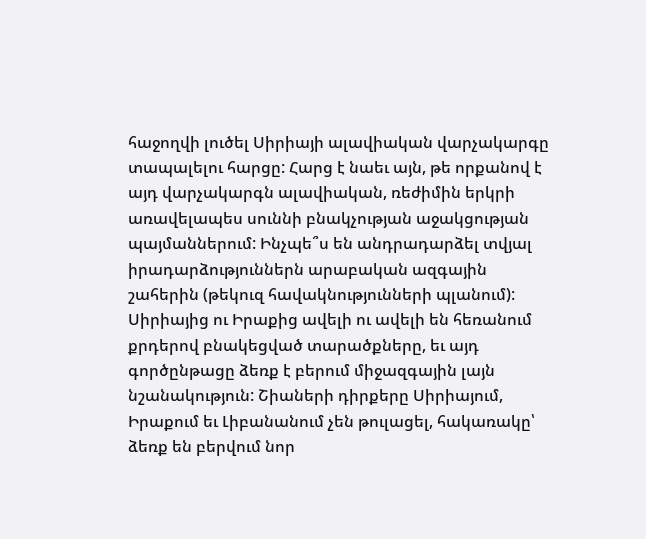հաջողվի լուծել Սիրիայի ալավիական վարչակարգը տապալելու հարցը: Հարց է նաեւ այն, թե որքանով է այդ վարչակարգն ալավիական, ռեժիմին երկրի առավելապես սուննի բնակչության աջակցության պայմաններում: Ինչպե՞ս են անդրադարձել տվյալ իրադարձություններն արաբական ազգային շահերին (թեկուզ հավակնությունների պլանում): Սիրիայից ու Իրաքից ավելի ու ավելի են հեռանում քրդերով բնակեցված տարածքները, եւ այդ գործընթացը ձեռք է բերում միջազգային լայն նշանակություն: Շիաների դիրքերը Սիրիայում, Իրաքում եւ Լիբանանում չեն թուլացել, հակառակը՝ ձեռք են բերվում նոր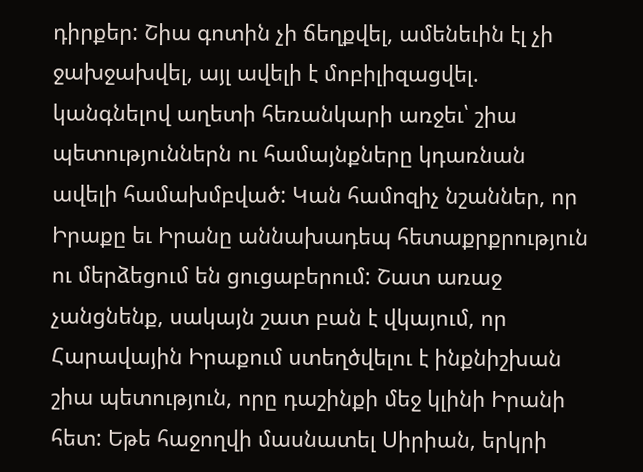դիրքեր: Շիա գոտին չի ճեղքվել, ամենեւին էլ չի ջախջախվել, այլ ավելի է մոբիլիզացվել. կանգնելով աղետի հեռանկարի առջեւ՝ շիա պետություններն ու համայնքները կդառնան ավելի համախմբված: Կան համոզիչ նշաններ, որ Իրաքը եւ Իրանը աննախադեպ հետաքրքրություն ու մերձեցում են ցուցաբերում: Շատ առաջ չանցնենք, սակայն շատ բան է վկայում, որ Հարավային Իրաքում ստեղծվելու է ինքնիշխան շիա պետություն, որը դաշինքի մեջ կլինի Իրանի հետ: Եթե հաջողվի մասնատել Սիրիան, երկրի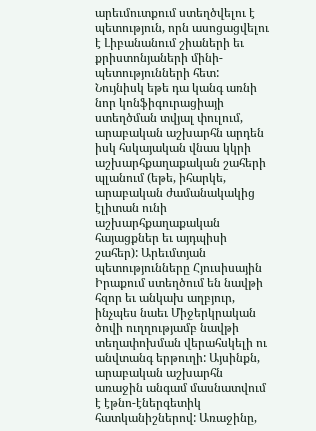արեւմուտքում ստեղծվելու է պետություն, որն ասոցացվելու է Լիբանանում շիաների եւ քրիստոնյաների մինի-պետությունների հետ: Նույնիսկ եթե դա կանգ առնի նոր կոնֆիգուրացիայի ստեղծման տվյալ փուլում, արաբական աշխարհն արդեն իսկ հսկայական վնաս կկրի աշխարհքաղաքական շահերի պլանում (եթե, իհարկե, արաբական ժամանակակից էլիտան ունի աշխարհքաղաքական հայացքներ եւ այդպիսի շահեր): Արեւմտյան պետությունները Հյուսիսային Իրաքում ստեղծում են նավթի հզոր եւ անկախ աղբյուր, ինչպես նաեւ Միջերկրական ծովի ուղղությամբ նավթի տեղափոխման վերահսկելի ու անվտանգ երթուղի: Այսինքն, արաբական աշխարհն առաջին անգամ մասնատվում է էթնո-էներգետիկ հատկանիշներով: Առաջինը,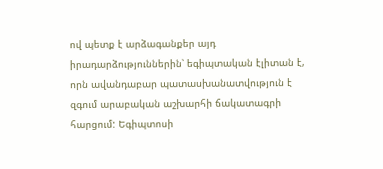ով պետք է արձագանքեր այդ իրադարձություններին՝ եգիպտական էլիտան է, որն ավանդաբար պատասխանատվություն է զգում արաբական աշխարհի ճակատագրի հարցում: Եգիպտոսի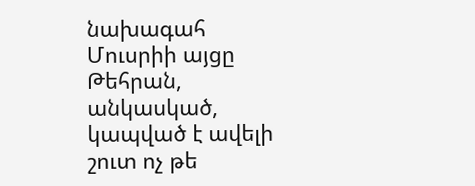նախագահ Մուսրիի այցը Թեհրան, անկասկած, կապված է ավելի շուտ ոչ թե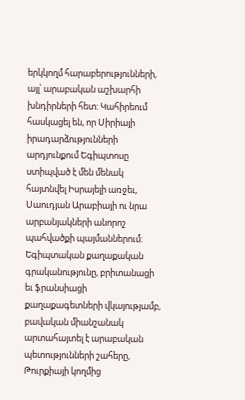երկկողմ հարաբերությունների, այլ՝ արաբական աշխարհի խնդիրների հետ: Կահիրեում հասկացել են, որ Սիրիայի իրադարձությունների արդյունքում Եգիպտոսը ստիպված է մեն մենակ հայտնվել Իսրայելի առջեւ, Սաուդյան Արաբիայի ու նրա արբանյակների անորոշ պահվածքի պայմաններում: Եգիպտական քաղաքական գրականությունը, բրիտանացի եւ ֆրանսիացի քաղաքագետների վկայությամբ, բավական միանշանակ արտահայտել է արաբական պետությունների շահերը, Թուրքիայի կողմից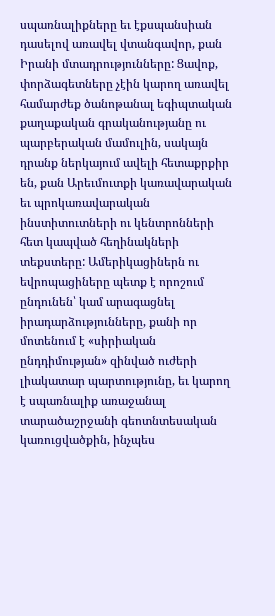սպառնալիքները եւ էքսպանսիան դասելով առավել վտանգավոր, քան Իրանի մտադրությունները: Ցավոք, փորձագետները չէին կարող առավել համարժեք ծանոթանալ եգիպտական քաղաքական գրականությանը ու պարբերական մամուլին, սակայն դրանք ներկայում ավելի հետաքրքիր են, քան Արեւմուտքի կառավարական եւ պրոկառավարական ինստիտուտների ու կենտրոնների հետ կապված հեղինակների տեքստերը: Ամերիկացիներն ու եվրոպացիները պետք է որոշում ընդունեն՝ կամ արագացնել իրադարձությունները, քանի որ մոտենում է «սիրիական ընդդիմության» զինված ուժերի լիակատար պարտությունը, եւ կարող է սպառնալիք առաջանալ տարածաշրջանի գեոտնտեսական կառուցվածքին, ինչպես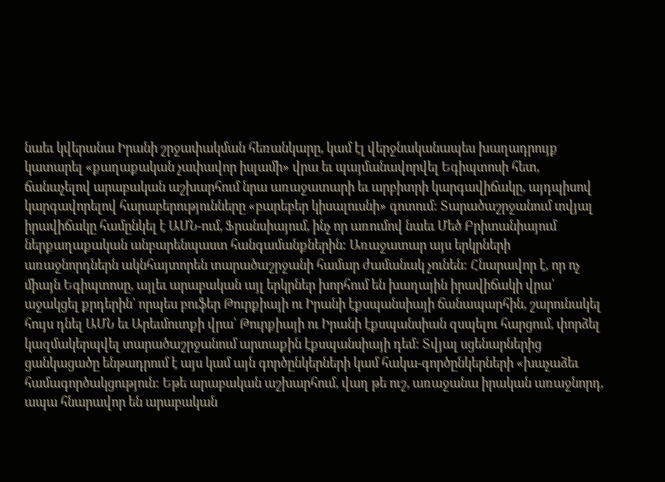նաեւ կվերանա Իրանի շրջափակման հեռանկարը, կամ էլ վերջնականապես խաղադրույք կատարել «քաղաքական չափավոր իսլամի» վրա եւ պայմանավորվել Եգիպտոսի հետ, ճանաչելով արաբական աշխարհում նրա առաջատարի եւ արբիտրի կարգավիճակը, այդպիսով կարգավորելով հարաբերությունները «բարեբեր կիսալուսնի» գոտում: Տարածաշրջանում տվյալ իրավիճակը համընկել է ԱՄՆ-ում, Ֆրանսիայում, ինչ որ առումով նաեւ Մեծ Բրիտանիայում ներքաղաքական անբարենպաստ հանգամանքներին: Առաջատար այս երկրների առաջնորդներն ակնհայտորեն տարածաշրջանի համար ժամանակ չունեն: Հնարավոր է, որ ոչ միայն Եգիպտոսը, այլեւ արաբական այլ երկրներ խորհում են խաղային իրավիճակի վրա՝ աջակցել քրդերին՝ որպես բուֆեր Թուրքիայի ու Իրանի էքսպանսիայի ճանապարհին, շարունակել հույս դնել ԱՄՆ եւ Արեւմուտքի վրա՝ Թուրքիայի ու Իրանի էքսպանսիան զսպելու հարցում, փորձել կազմակերպվել տարածաշրջանում արտաքին էքսպանսիայի դեմ: Տվյալ սցենարներից ցանկացածը ենթադրում է այս կամ այն գործընկերների կամ հակա-գործընկերների «խաչաձեւ համագործակցություն: Եթե արաբական աշխարհում, վաղ թե ուշ, առաջանա իրական առաջնորդ, ապա հնարավոր են արաբական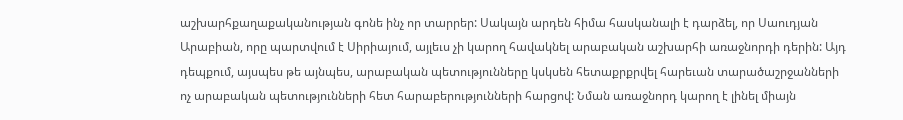աշխարհքաղաքականության գոնե ինչ որ տարրեր: Սակայն արդեն հիմա հասկանալի է դարձել, որ Սաուդյան Արաբիան, որը պարտվում է Սիրիայում, այլեւս չի կարող հավակնել արաբական աշխարհի առաջնորդի դերին: Այդ դեպքում, այսպես թե այնպես, արաբական պետությունները կսկսեն հետաքրքրվել հարեւան տարածաշրջանների ոչ արաբական պետությունների հետ հարաբերությունների հարցով: Նման առաջնորդ կարող է լինել միայն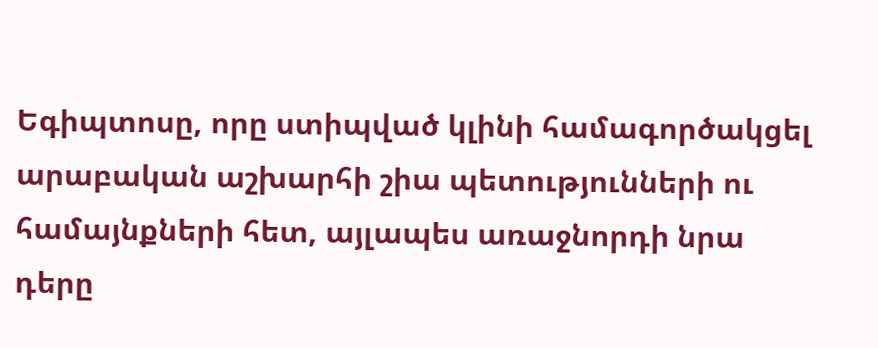Եգիպտոսը, որը ստիպված կլինի համագործակցել արաբական աշխարհի շիա պետությունների ու համայնքների հետ, այլապես առաջնորդի նրա դերը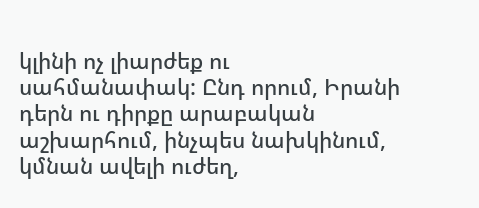կլինի ոչ լիարժեք ու սահմանափակ: Ընդ որում, Իրանի դերն ու դիրքը արաբական աշխարհում, ինչպես նախկինում, կմնան ավելի ուժեղ,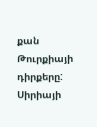քան Թուրքիայի դիրքերը: Սիրիայի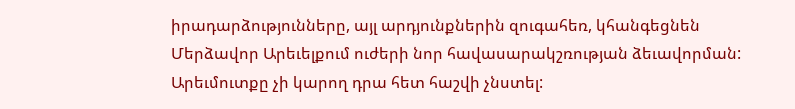իրադարձությունները, այլ արդյունքներին զուգահեռ, կհանգեցնեն Մերձավոր Արեւելքում ուժերի նոր հավասարակշռության ձեւավորման: Արեւմուտքը չի կարող դրա հետ հաշվի չնստել: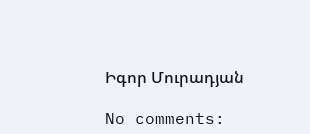Իգոր Մուրադյան

No comments: